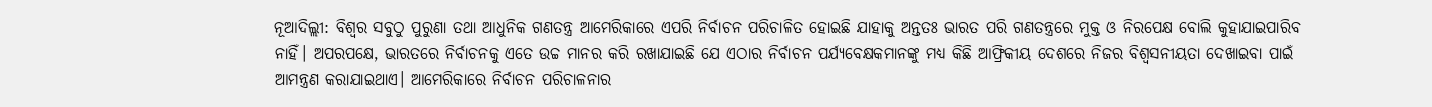ନୂଆଦିଲ୍ଲୀ: ବିଶ୍ବର ସବୁଠୁ ପୁରୁଣା ତଥା ଆଧୁନିକ ଗଣତନ୍ତ୍ର ଆମେରିକାରେ ଏପରି ନିର୍ବାଚନ ପରିଚାଳିତ ହୋଇଛି ଯାହାକୁ ଅନ୍ତତଃ ଭାରତ ପରି ଗଣତନ୍ତ୍ରରେ ମୁକ୍ତ ଓ ନିରପେକ୍ଷ ବୋଲି କୁହାଯାଇପାରିବ ନାହିଁ। ଅପରପକ୍ଷେ, ଭାରତରେ ନିର୍ବାଚନକୁ ଏତେ ଉଚ୍ଚ ମାନର କରି ରଖାଯାଇଛି ଯେ ଏଠାର ନିର୍ବାଚନ ପର୍ଯ୍ୟବେକ୍ଷକମାନଙ୍କୁ ମଧ୍ୟ କିଛି ଆଫ୍ରିକୀୟ ଦେଶରେ ନିଜର ବିଶ୍ବସନୀୟତା ଦେଖାଇବା ପାଇଁ ଆମନ୍ତ୍ରଣ କରାଯାଇଥାଏ। ଆମେରିକାରେ ନିର୍ବାଚନ ପରିଚାଳନାର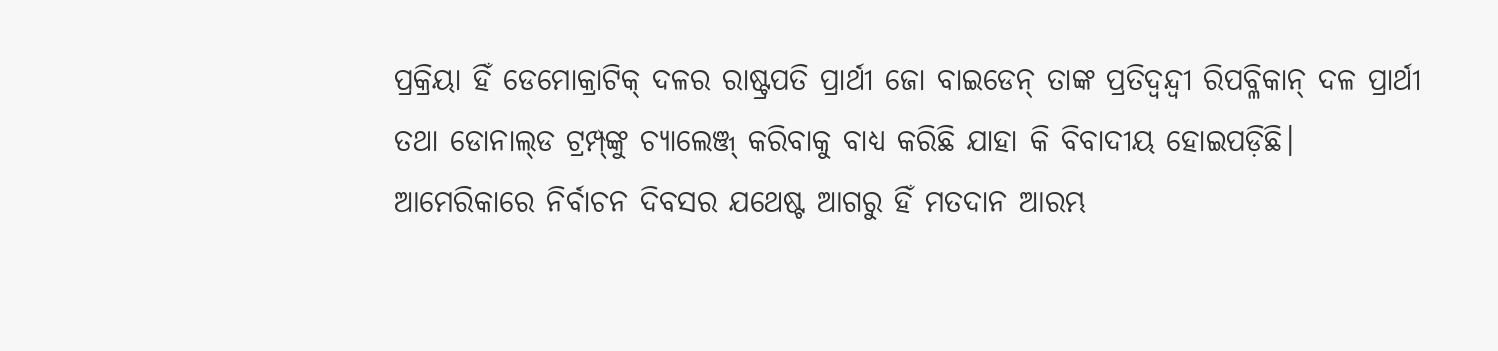ପ୍ରକ୍ରିୟା ହିଁ ଡେମୋକ୍ରାଟିକ୍‌ ଦଳର ରାଷ୍ଟ୍ରପତି ପ୍ରାର୍ଥୀ ଜୋ ବାଇଡେନ୍‌ ତାଙ୍କ ପ୍ରତିଦ୍ବନ୍ଦ୍ବୀ ରିପବ୍ଳିକାନ୍‌ ଦଳ ପ୍ରାର୍ଥୀ ତଥା ଡୋନାଲ୍‌ଡ ଟ୍ରମ୍ପ୍‌ଙ୍କୁ ଚ୍ୟାଲେଞ୍ଜ୍‌ କରିବାକୁ ବାଧ୍ୟ କରିଛି ଯାହା କି ବିବାଦୀୟ ହୋଇପଡ଼ିଛି। ଆମେରିକାରେ ନିର୍ବାଚନ ଦିବସର ଯଥେଷ୍ଟ ଆଗରୁ ହିଁ ମତଦାନ ଆରମ୍ଭ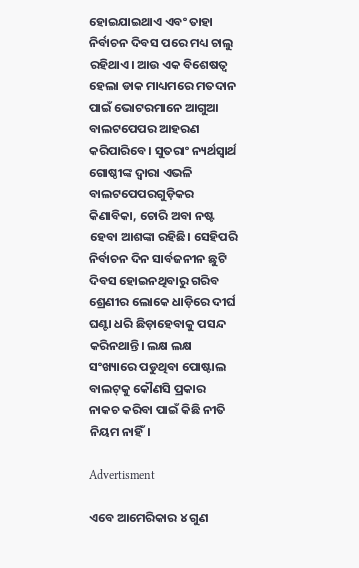ହୋଇଯାଇଥାଏ ଏବଂ ତାହା ନିର୍ବାଚନ ଦିବସ ପରେ ମଧ୍ୟ ଚାଲୁ ରହିଥାଏ। ଆଉ ଏକ ବିଶେଷତ୍ବ ହେଲା ଡାକ ମାଧ୍ୟମରେ ମତଦାନ ପାଇଁ ଭୋଟରମାନେ ଆଗୁଆ ବାଲଟପେପର ଆହରଣ କରିପାରିବେ। ସୁତରାଂ ନ୍ୟର୍ଥସ୍ବାର୍ଥ ଗୋଷ୍ଠୀଙ୍କ ଦ୍ବାରା ଏଭଳି ବାଲଟପେପରଗୁଡ଼ିକର କିଣାବିକା, ଚୋରି ଅବା ନଷ୍ଟ ହେବା ଆଶଙ୍କା ରହିଛି। ସେହିପରି ନିର୍ବାଚନ ଦିନ ସାର୍ବଜନୀନ ଛୁଟି ଦିବସ ହୋଇନଥିବାରୁ ଗରିବ ଶ୍ରେଣୀର ଲୋକେ ଧାଡ଼ିରେ ଦୀର୍ଘ ଘଣ୍ଟା ଧରି ଛିଡ଼ାହେବାକୁ ପସନ୍ଦ କରିନଥାନ୍ତି। ଲକ୍ଷ ଲକ୍ଷ ସଂଖ୍ୟାରେ ପଡୁଥିବା ପୋଷ୍ଟାଲ ବାଲଟ୍‌କୁ କୌଣସି ପ୍ରକାର ନାକଚ କରିବା ପାଇଁ କିଛି ନୀତି ନିୟମ ନାହିଁ।

Advertisment

ଏବେ ଆମେରିକାର ୪ ଗୁଣ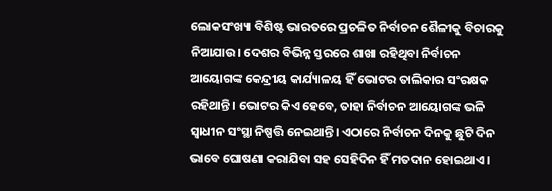ଲୋକସଂଖ୍ୟା ବିଶିଷ୍ଟ ଭାରତରେ ପ୍ରଚଳିତ ନିର୍ବାଚନ ଶୈଳୀକୁ ବିଚାରକୁ ନିଆଯାଉ। ଦେଶର ବିଭିନ୍ନ ସ୍ତରରେ ଶାଖା ରହିଥିବା ନିର୍ବାଚନ ଆୟୋଗଙ୍କ କେନ୍ଦ୍ରୀୟ କାର୍ଯ୍ୟାଳୟ ହିଁ ଭୋଟର ତାଲିକାର ସଂରକ୍ଷକ ରହିଥାନ୍ତି। ଭୋଟର କିଏ ହେବେ, ତାହା ନିର୍ବାଚନ ଆୟୋଗଙ୍କ ଭଳି ସ୍ବାଧୀନ ସଂସ୍ଥା ନିଷ୍ପତ୍ତି ନେଇଥାନ୍ତି। ଏଠାରେ ନିର୍ବାଚନ ଦିନକୁ ଛୁଟି ଦିନ ଭାବେ ଘୋଷଣା କରାଯିବା ସହ ସେହିଦିନ ହିଁ ମତଦାନ ହୋଇଥାଏ।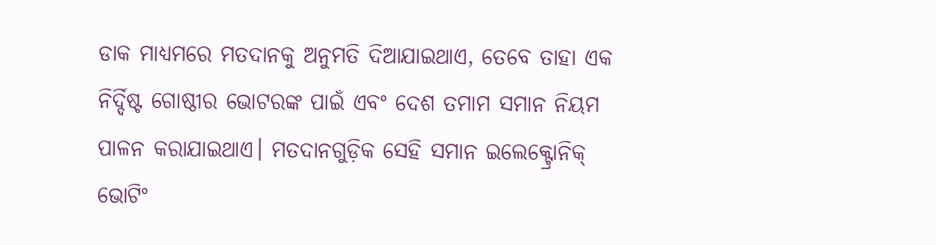ଡାକ ମାଧ୍ୟମରେ ମତଦାନକୁ ଅନୁମତି ଦିଆଯାଇଥାଏ, ତେବେ ତାହା ଏକ ନିର୍ଦ୍ଦିଷ୍ଟ ଗୋଷ୍ଠୀର ଭୋଟରଙ୍କ ପାଇଁ ଏବଂ ଦେଶ ତମାମ ସମାନ ନିୟମ ପାଳନ କରାଯାଇଥାଏ। ମତଦାନଗୁଡ଼ିକ ସେହି ସମାନ ଇଲେକ୍ଟ୍ରୋନିକ୍‌ ଭୋଟିଂ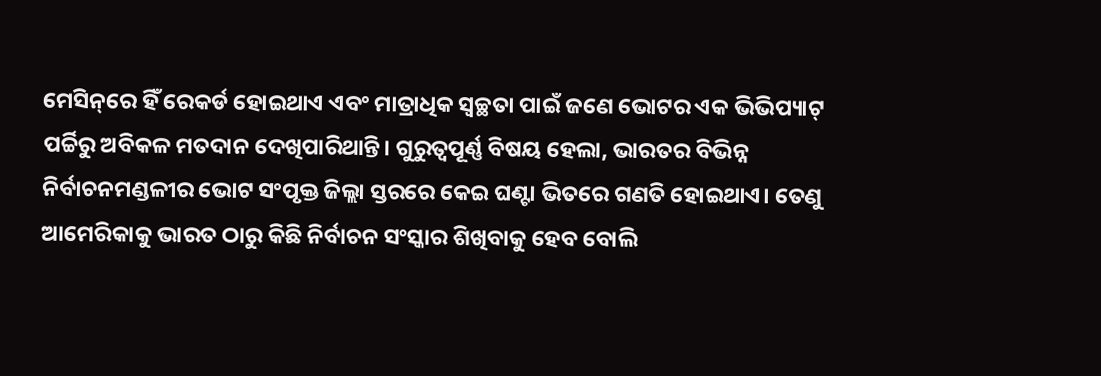ମେସିନ୍‌ରେ ହିଁ ରେକର୍ଡ ହୋଇଥାଏ ଏବଂ ମାତ୍ରାଧିକ ସ୍ବଚ୍ଛତା ପାଇଁ ଜଣେ ଭୋଟର ଏକ ଭିଭିପ୍ୟାଟ୍‌ ପର୍ଚ୍ଚିରୁ ଅବିକଳ ମତଦାନ ଦେଖିପାରିଥାନ୍ତି। ଗୁରୁତ୍ବପୂର୍ଣ୍ଣ ବିଷୟ ହେଲା, ଭାରତର ବିଭିନ୍ନ ନିର୍ବାଚନମଣ୍ଡଳୀର ଭୋଟ ସଂପୃକ୍ତ ଜିଲ୍ଲା ସ୍ତରରେ କେଇ ଘଣ୍ଟା ଭିତରେ ଗଣତି ହୋଇଥାଏ। ତେଣୁ ଆମେରିକାକୁ ଭାରତ ଠାରୁ କିଛି ନିର୍ବାଚନ ସଂସ୍କାର ଶିଖିବାକୁ ହେବ ବୋଲି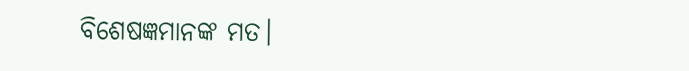ବିଶେଷଜ୍ଞମାନଙ୍କ ମତ।